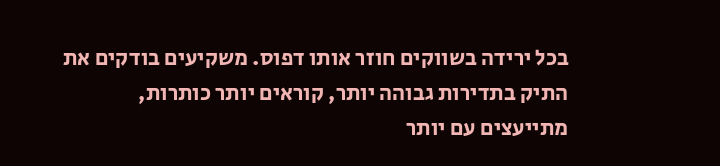בכל ירידה בשווקים חוזר אותו דפוס. משקיעים בודקים את התיק בתדירות גבוהה יותר, קוראים יותר כותרות, מתייעצים עם יותר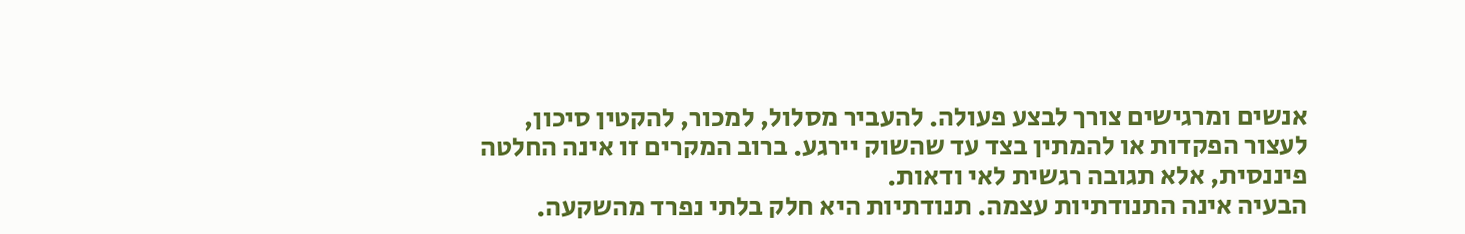אנשים ומרגישים צורך לבצע פעולה. להעביר מסלול, למכור, להקטין סיכון, לעצור הפקדות או להמתין בצד עד שהשוק יירגע. ברוב המקרים זו אינה החלטה פיננסית, אלא תגובה רגשית לאי ודאות.
הבעיה אינה התנודתיות עצמה. תנודתיות היא חלק בלתי נפרד מהשקעה.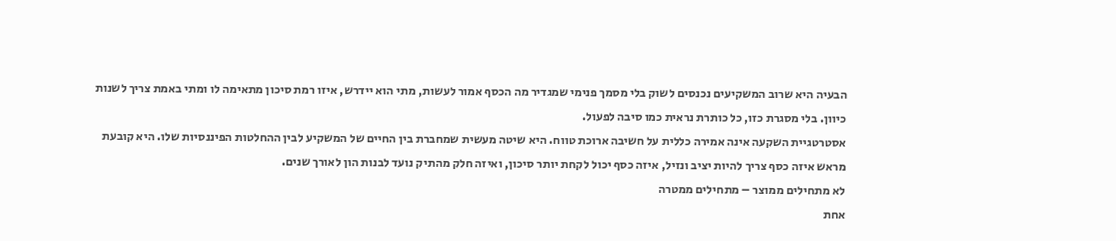הבעיה היא שרוב המשקיעים נכנסים לשוק בלי מסמך פנימי שמגדיר מה הכסף אמור לעשות, מתי הוא יידרש, איזו רמת סיכון מתאימה לו ומתי באמת צריך לשנות כיוון. בלי מסגרת כזו, כל כותרת נראית כמו סיבה לפעול.
אסטרטגיית השקעה אינה אמירה כללית על חשיבה ארוכת טווח. היא שיטה מעשית שמחברת בין החיים של המשקיע לבין ההחלטות הפיננסיות שלו. היא קובעת מראש איזה כסף צריך להיות יציב ונזיל, איזה כסף יכול לקחת יותר סיכון, ואיזה חלק מהתיק נועד לבנות הון לאורך שנים.
לא מתחילים ממוצר – מתחילים ממטרה
אחת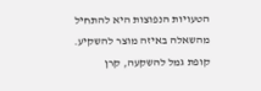הטעויות הנפוצות היא להתחיל מהשאלה באיזה מוצר להשקיע. קופת גמל להשקעה, קרן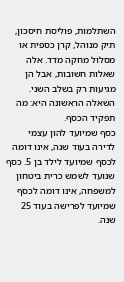השתלמות, פוליסת חיסכון, תיק מנוהל, קרן כספית או מסלול מחקה מדד. אלה שאלות חשובות, אבל הן מגיעות רק בשלב השני. השאלה הראשונה היא: מה תפקיד הכסף.
כסף שמיועד להון עצמי לדירה בעוד שנה, אינו דומה לכסף שמיועד לילד בן 5. כסף שנועד לשמש כרית ביטחון למשפחה, אינו דומה לכסף שמיועד לפרישה בעוד 25 שנה.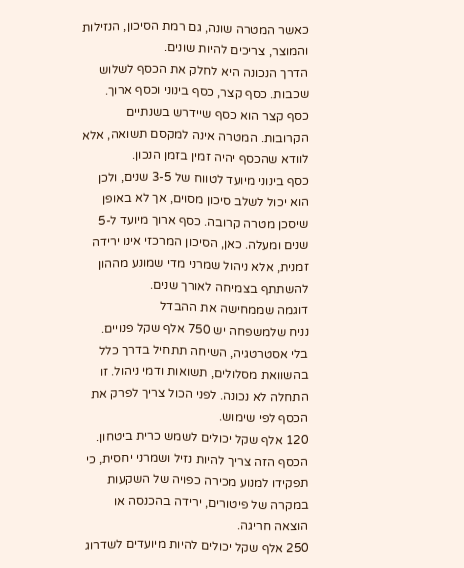כאשר המטרה שונה, גם רמת הסיכון, הנזילות והמוצר, צריכים להיות שונים.
הדרך הנכונה היא לחלק את הכסף לשלוש שכבות. כסף קצר, כסף בינוני וכסף ארוך. כסף קצר הוא כסף שיידרש בשנתיים הקרובות. המטרה אינה למקסם תשואה, אלא לוודא שהכסף יהיה זמין בזמן הנכון.
כסף בינוני מיועד לטווח של 3-5 שנים, ולכן הוא יכול לשלב סיכון מסוים, אך לא באופן שיסכן מטרה קרובה. כסף ארוך מיועד ל-5 שנים ומעלה. כאן, הסיכון המרכזי אינו ירידה זמנית, אלא ניהול שמרני מדי שמונע מההון להשתתף בצמיחה לאורך שנים.
דוגמה שממחישה את ההבדל
נניח שלמשפחה יש 750 אלף שקל פנויים. בלי אסטרטגיה, השיחה תתחיל בדרך כלל בהשוואת מסלולים, תשואות ודמי ניהול. זו התחלה לא נכונה. לפני הכול צריך לפרק את הכסף לפי שימוש.
120 אלף שקל יכולים לשמש כרית ביטחון. הכסף הזה צריך להיות נזיל ושמרני יחסית, כי תפקידו למנוע מכירה כפויה של השקעות במקרה של פיטורים, ירידה בהכנסה או הוצאה חריגה.
250 אלף שקל יכולים להיות מיועדים לשדרוג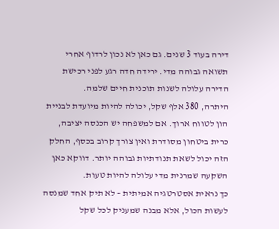דירה בעוד 3 שנים. גם כאן לא נכון לרדוף אחרי תשואה גבוהה מדי. ירידה חדה רגע לפני רכישת הדירה עלולה לשנות תוכנית חיים שלמה.
היתרה, 380 אלף שקל, יכולה להיות מיועדת לבניית הון לטווח ארוך. אם למשפחה יש הכנסה יציבה, כרית ביטחון מסודרת ואין צורך קרוב בכסף, החלק הזה יכול לשאת תנודתיות גבוהה יותר. דווקא כאן השקעה שמרנית מדי עלולה להיות טעות.
כך נראית אסטרטגיה אמיתית – לא תיק אחד שמנסה לעשות הכול, אלא מבנה שמעניק לכל שקל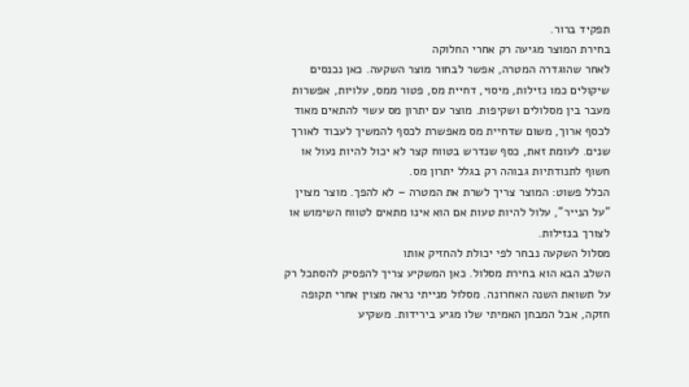תפקיד ברור.
בחירת המוצר מגיעה רק אחרי החלוקה
לאחר שהוגדרה המטרה, אפשר לבחור מוצר השקעה. כאן נכנסים שיקולים כמו נזילות, מיסוי, דחיית מס, פטור ממס, עלויות, אפשרות מעבר בין מסלולים ושקיפות. מוצר עם יתרון מס עשוי להתאים מאוד לכסף ארוך, משום שדחיית מס מאפשרת לכסף להמשיך לעבוד לאורך שנים. לעומת זאת, כסף שנדרש בטווח קצר לא יכול להיות נעול או חשוף לתנודתיות גבוהה רק בגלל יתרון מס.
הכלל פשוט: המוצר צריך לשרת את המטרה – לא להפך. מוצר מצוין "על הנייר", עלול להיות טעות אם הוא אינו מתאים לטווח השימוש או לצורך בנזילות.
מסלול השקעה נבחר לפי יכולת להחזיק אותו
השלב הבא הוא בחירת מסלול. כאן המשקיע צריך להפסיק להסתכל רק על תשואת השנה האחרונה. מסלול מנייתי נראה מצוין אחרי תקופה חזקה, אבל המבחן האמיתי שלו מגיע בירידות. משקיע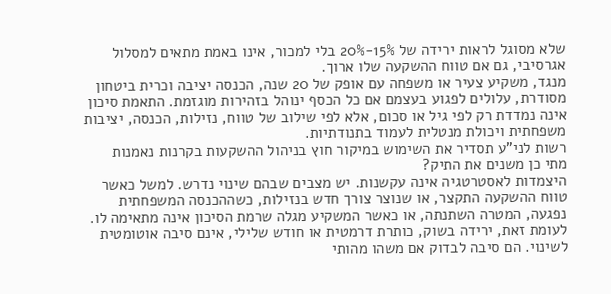שלא מסוגל לראות ירידה של 15%-20% בלי למכור, אינו באמת מתאים למסלול אגרסיבי, גם אם טווח ההשקעה שלו ארוך.
מנגד, משקיע צעיר או משפחה עם אופק של 20 שנה, הכנסה יציבה וכרית ביטחון מסודרת, עלולים לפגוע בעצמם אם כל הכסף ינוהל בזהירות מוגזמת. התאמת סיכון אינה נמדדת רק לפי גיל או סכום, אלא לפי שילוב של טווח, נזילות, הכנסה, יציבות משפחתית ויכולת מנטלית לעמוד בתנודתיות.
רשות לני"ע תסדיר את השימוש במיקור חוץ בניהול ההשקעות בקרנות נאמנות
מתי כן משנים את התיק?
היצמדות לאסטרטגיה אינה עקשנות. יש מצבים שבהם שינוי נדרש. למשל כאשר טווח ההשקעה התקצר, או שנוצר צורך חדש בנזילות, כשההכנסה המשפחתית נפגעה, המטרה השתנתה, או כאשר המשקיע מגלה שרמת הסיכון אינה מתאימה לו.
לעומת זאת, ירידה בשוק, כותרת דרמטית או חודש שלילי, אינם סיבה אוטומטית לשינוי. הם סיבה לבדוק אם משהו מהותי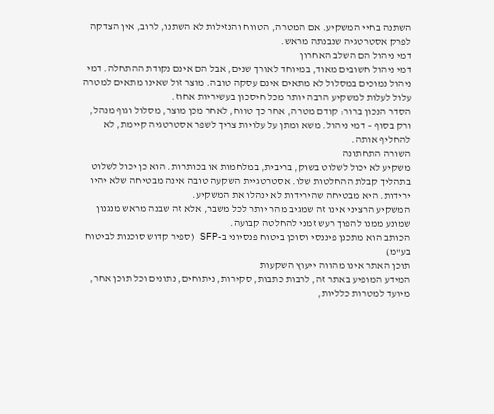השתנה בחיי המשקיע. אם המטרה, הטווח והנזילות לא השתנו, לרוב, אין הצדקה לפרק אסטרטגיה שנבנתה מראש.
דמי ניהול הם השלב האחרון
דמי ניהול חשובים מאוד, במיוחד לאורך שנים, אבל הם אינם נקודת ההתחלה. דמי ניהול נמוכים במסלול לא מתאים אינם עסקה טובה. מוצר זול שאינו מתאים למטרה עלול לעלות למשקיע הרבה יותר מכל חיסכון בעשיריות אחוז.
הסדר הנכון ברור: קודם מטרה, אחר כך טווח, לאחר מכן מוצר, מסלול וגוף מנהל, ורק בסוף – דמי ניהול. משא ומתן על עלויות צריך לשפר אסטרטגיה קיימת, לא להחליף אותה.
השורה התחתונה
משקיע לא יכול לשלוט בשוק, בריבית, במלחמות או בכותרות. הוא כן יכול לשלוט בתהליך קבלת ההחלטות שלו. אסטרטגיית השקעה טובה אינה מבטיחה שלא יהיו ירידות. היא מבטיחה שהירידות לא ינהלו את המשקיע.
המשקיע הרציני אינו זה שמגיב מהר יותר לכל משבר, אלא זה שבנה מראש מנגנון שמונע ממנו להפוך רעש זמני להחלטה קבועה.
הכותב הוא מתכנן פיננסי וסוכן ביטוח פנסיוני ב-SFP (ספיר קדוש סוכנות לביטוח בע"מ)
תוכן האתר אינו מהווה ייעוץ השקעות
המידע המופיע באתר זה, לרבות כתבות, סקירות, ניתוחים, נתונים וכל תוכן אחר, מיועד למטרות כלליות,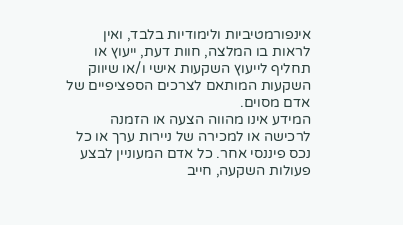אינפורמטיביות ולימודיות בלבד, ואין לראות בו המלצה, חוות דעת, ייעוץ או תחליף לייעוץ השקעות אישי ו/או שיווק השקעות המותאם לצרכים הספציפיים של אדם מסוים.
המידע אינו מהווה הצעה או הזמנה לרכישה או למכירה של ניירות ערך או כל נכס פיננסי אחר. כל אדם המעוניין לבצע פעולות השקעה, חייב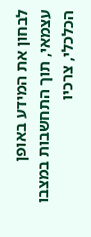לבחון את המידע באופן עצמאי, תוך התחשבות במצבו הכלכלי, צרכיו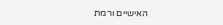האישיים ורמת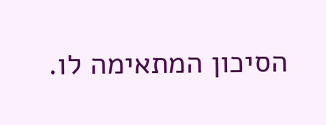הסיכון המתאימה לו.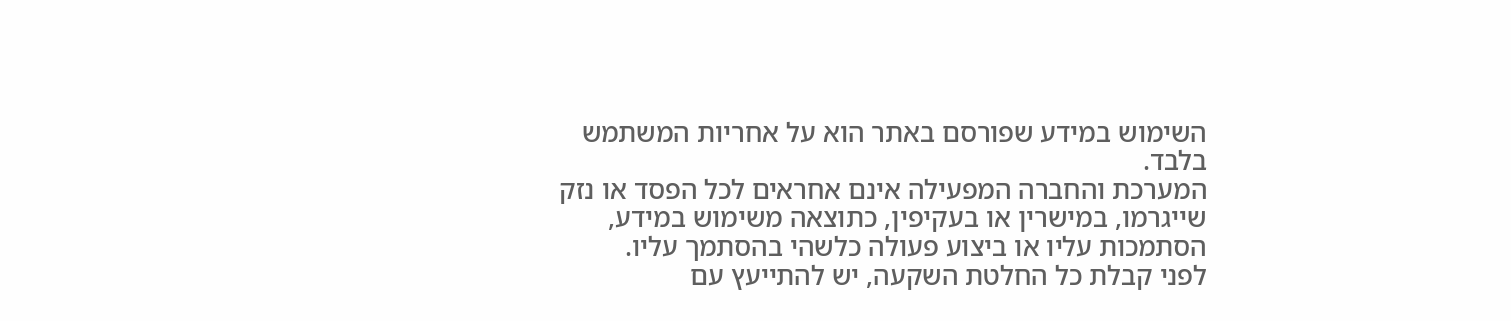השימוש במידע שפורסם באתר הוא על אחריות המשתמש בלבד.
המערכת והחברה המפעילה אינם אחראים לכל הפסד או נזק שייגרמו, במישרין או בעקיפין, כתוצאה משימוש במידע, הסתמכות עליו או ביצוע פעולה כלשהי בהסתמך עליו.
לפני קבלת כל החלטת השקעה, יש להתייעץ עם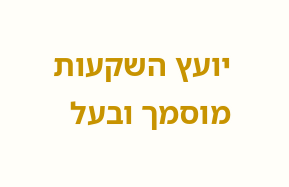יועץ השקעות מוסמך ובעל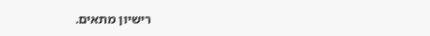רישיון מתאים.